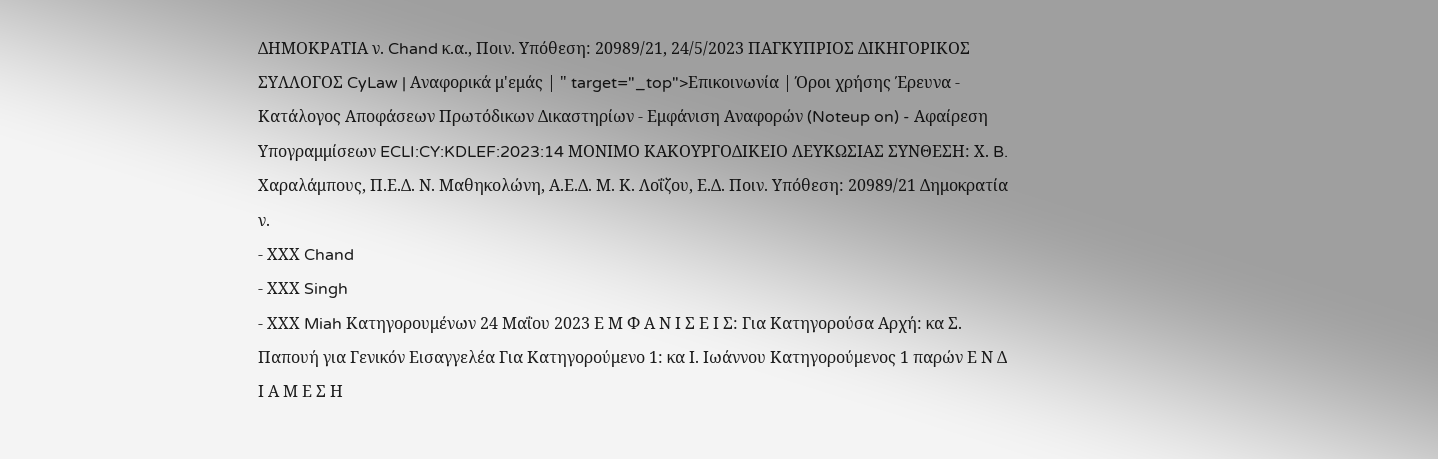ΔΗΜΟΚΡΑΤΙΑ ν. Chand κ.α., Ποιν. Υπόθεση: 20989/21, 24/5/2023 ΠΑΓΚΥΠΡΙΟΣ ΔΙΚΗΓΟΡΙΚΟΣ ΣΥΛΛΟΓΟΣ CyLaw | Αναφορικά μ'εμάς | " target="_top">Επικοινωνία | Όροι χρήσης Έρευνα - Κατάλογος Αποφάσεων Πρωτόδικων Δικαστηρίων - Εμφάνιση Αναφορών (Noteup on) - Αφαίρεση Υπογραμμίσεων ECLI:CY:KDLEF:2023:14 ΜΟΝΙΜΟ ΚΑΚΟΥΡΓΟΔΙΚΕΙΟ ΛΕΥΚΩΣΙΑΣ ΣΥΝΘΕΣΗ: Χ. B. Χαραλάμπους, Π.Ε.Δ. Ν. Μαθηκολώνη, Α.Ε.Δ. Μ. Κ. Λοΐζου, Ε.Δ. Ποιν. Υπόθεση: 20989/21 Δημοκρατία ν.
- ΧΧΧ Chand
- ΧΧΧ Singh
- ΧΧΧ Miah Κατηγορουμένων 24 Μαΐου 2023 Ε Μ Φ Α Ν Ι Σ Ε Ι Σ: Για Κατηγορούσα Αρχή: κα Σ. Παπουή για Γενικόν Εισαγγελέα Για Κατηγορούμενο 1: κα Ι. Ιωάννου Κατηγορούμενος 1 παρών Ε Ν Δ Ι Α Μ Ε Σ Η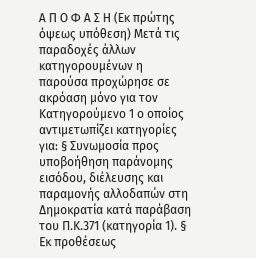Α Π Ο Φ Α Σ Η (Εκ πρώτης όψεως υπόθεση) Μετά τις παραδοχές άλλων κατηγορουμένων η παρούσα προχώρησε σε ακρόαση μόνο για τον Κατηγορούμενο 1 ο οποίος αντιμετωπίζει κατηγορίες για: § Συνωμοσία προς υποβοήθηση παράνομης εισόδου, διέλευσης και παραμονής αλλοδαπών στη Δημοκρατία κατά παράβαση του Π.Κ.371 (κατηγορία 1). § Εκ προθέσεως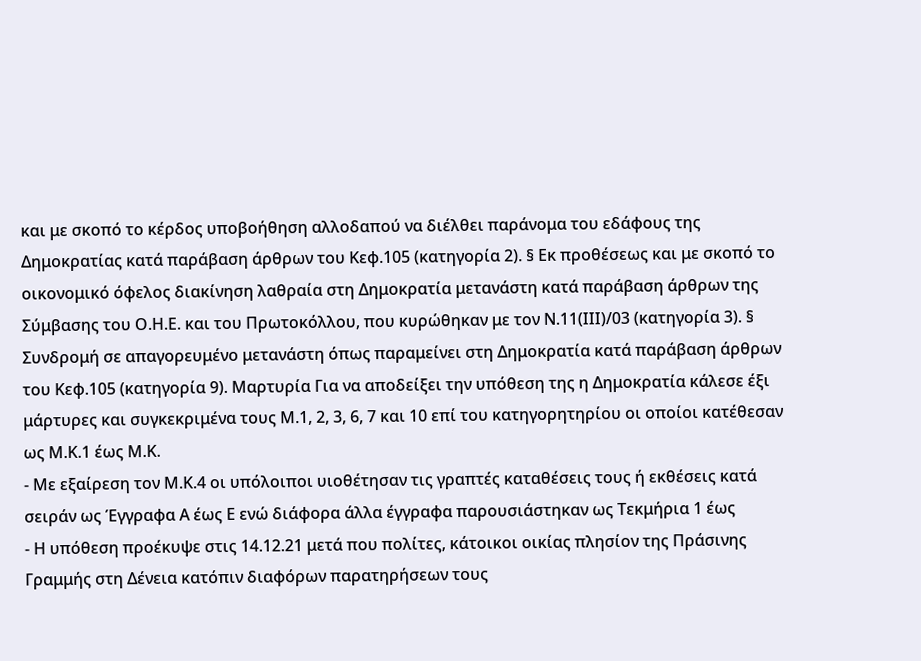και με σκοπό το κέρδος υποβοήθηση αλλοδαπού να διέλθει παράνομα του εδάφους της Δημοκρατίας κατά παράβαση άρθρων του Κεφ.105 (κατηγορία 2). § Εκ προθέσεως και με σκοπό το οικονομικό όφελος διακίνηση λαθραία στη Δημοκρατία μετανάστη κατά παράβαση άρθρων της Σύμβασης του Ο.Η.Ε. και του Πρωτοκόλλου, που κυρώθηκαν με τον Ν.11(ΙΙΙ)/03 (κατηγορία 3). § Συνδρομή σε απαγορευμένο μετανάστη όπως παραμείνει στη Δημοκρατία κατά παράβαση άρθρων του Κεφ.105 (κατηγορία 9). Μαρτυρία Για να αποδείξει την υπόθεση της η Δημοκρατία κάλεσε έξι μάρτυρες και συγκεκριμένα τους Μ.1, 2, 3, 6, 7 και 10 επί του κατηγορητηρίου οι οποίοι κατέθεσαν ως Μ.Κ.1 έως Μ.Κ.
- Με εξαίρεση τον Μ.Κ.4 οι υπόλοιποι υιοθέτησαν τις γραπτές καταθέσεις τους ή εκθέσεις κατά σειράν ως Έγγραφα Α έως Ε ενώ διάφορα άλλα έγγραφα παρουσιάστηκαν ως Τεκμήρια 1 έως
- Η υπόθεση προέκυψε στις 14.12.21 μετά που πολίτες, κάτοικοι οικίας πλησίον της Πράσινης Γραμμής στη Δένεια κατόπιν διαφόρων παρατηρήσεων τους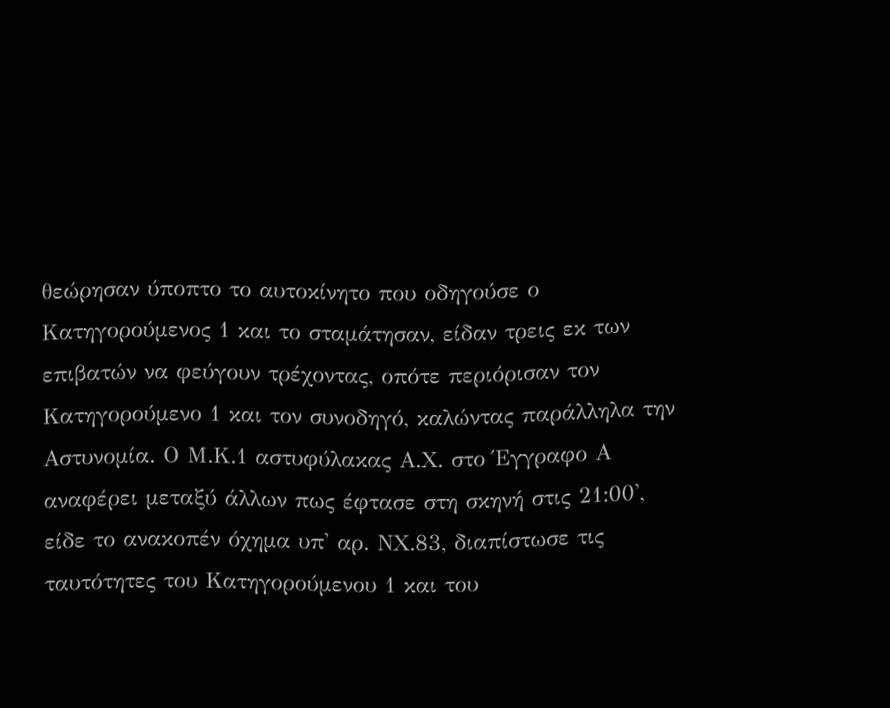θεώρησαν ύποπτο το αυτοκίνητο που οδηγούσε ο Κατηγορούμενος 1 και το σταμάτησαν, είδαν τρεις εκ των επιβατών να φεύγουν τρέχοντας, οπότε περιόρισαν τον Κατηγορούμενο 1 και τον συνοδηγό, καλώντας παράλληλα την Αστυνομία. Ο Μ.Κ.1 αστυφύλακας Α.Χ. στο Έγγραφο Α αναφέρει μεταξύ άλλων πως έφτασε στη σκηνή στις 21:00', είδε το ανακοπέν όχημα υπ' αρ. ΝΧ.83, διαπίστωσε τις ταυτότητες του Κατηγορούμενου 1 και του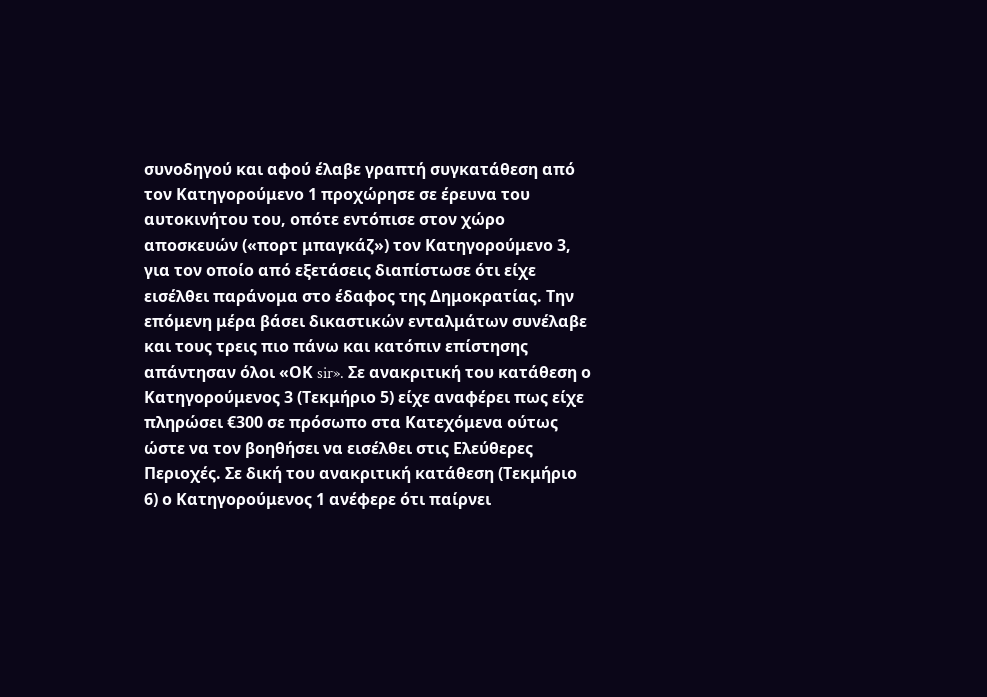συνοδηγού και αφού έλαβε γραπτή συγκατάθεση από τον Κατηγορούμενο 1 προχώρησε σε έρευνα του αυτοκινήτου του, οπότε εντόπισε στον χώρο αποσκευών («πορτ μπαγκάζ») τον Κατηγορούμενο 3, για τον οποίο από εξετάσεις διαπίστωσε ότι είχε εισέλθει παράνομα στο έδαφος της Δημοκρατίας. Την επόμενη μέρα βάσει δικαστικών ενταλμάτων συνέλαβε και τους τρεις πιο πάνω και κατόπιν επίστησης απάντησαν όλοι «ΟΚ sir». Σε ανακριτική του κατάθεση ο Κατηγορούμενος 3 (Τεκμήριο 5) είχε αναφέρει πως είχε πληρώσει €300 σε πρόσωπο στα Κατεχόμενα ούτως ώστε να τον βοηθήσει να εισέλθει στις Ελεύθερες Περιοχές. Σε δική του ανακριτική κατάθεση (Τεκμήριο 6) ο Κατηγορούμενος 1 ανέφερε ότι παίρνει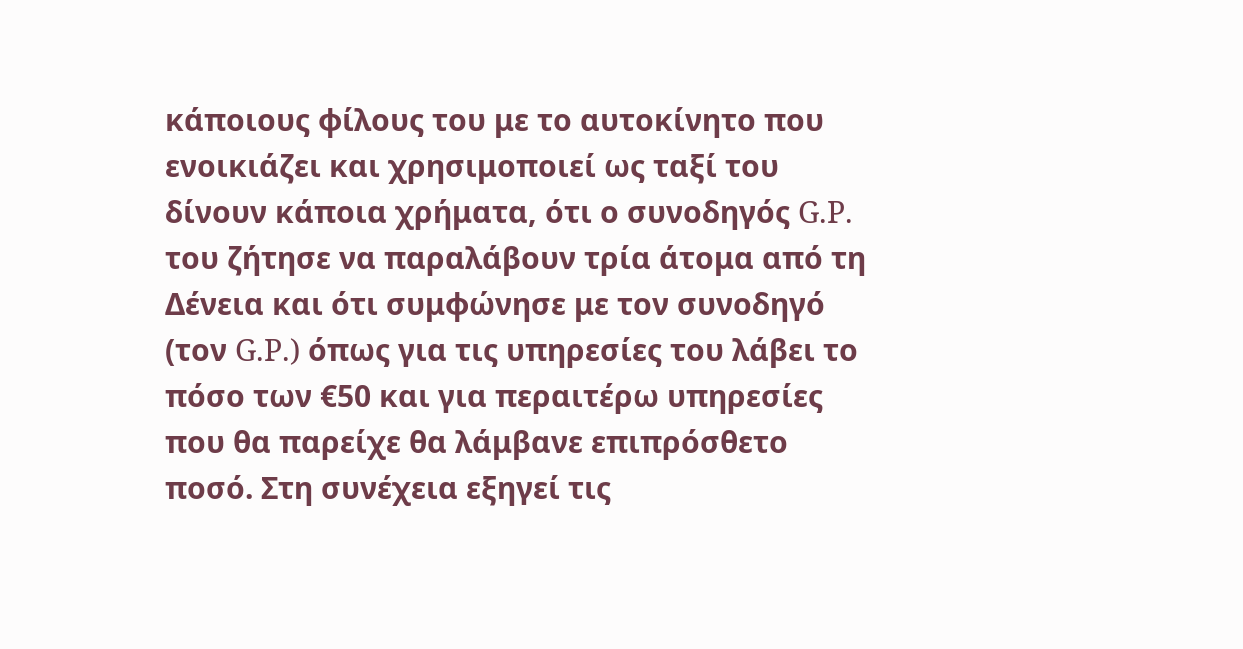κάποιους φίλους του με το αυτοκίνητο που ενοικιάζει και χρησιμοποιεί ως ταξί του δίνουν κάποια χρήματα, ότι ο συνοδηγός G.P. του ζήτησε να παραλάβουν τρία άτομα από τη Δένεια και ότι συμφώνησε με τον συνοδηγό (τον G.P.) όπως για τις υπηρεσίες του λάβει το πόσο των €50 και για περαιτέρω υπηρεσίες που θα παρείχε θα λάμβανε επιπρόσθετο ποσό. Στη συνέχεια εξηγεί τις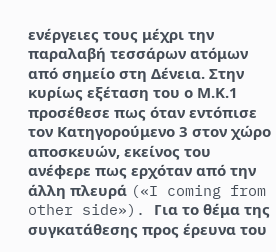ενέργειες τους μέχρι την παραλαβή τεσσάρων ατόμων από σημείο στη Δένεια. Στην κυρίως εξέταση του ο Μ.Κ.1 προσέθεσε πως όταν εντόπισε τον Κατηγορούμενο 3 στον χώρο αποσκευών, εκείνος του ανέφερε πως ερχόταν από την άλλη πλευρά («I coming from other side»). Για το θέμα της συγκατάθεσης προς έρευνα του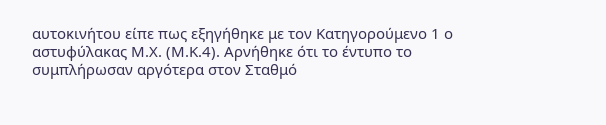αυτοκινήτου είπε πως εξηγήθηκε με τον Κατηγορούμενο 1 ο αστυφύλακας Μ.Χ. (Μ.Κ.4). Αρνήθηκε ότι το έντυπο το συμπλήρωσαν αργότερα στον Σταθμό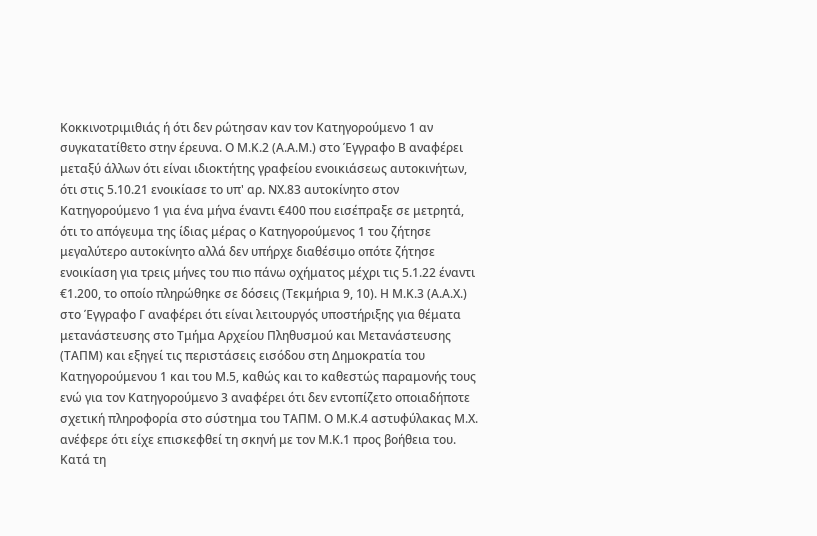Κοκκινοτριμιθιάς ή ότι δεν ρώτησαν καν τον Κατηγορούμενο 1 αν συγκατατίθετο στην έρευνα. Ο Μ.Κ.2 (Α.Α.Μ.) στο Έγγραφο Β αναφέρει μεταξύ άλλων ότι είναι ιδιοκτήτης γραφείου ενοικιάσεως αυτοκινήτων, ότι στις 5.10.21 ενοικίασε το υπ' αρ. ΝΧ.83 αυτοκίνητο στον Κατηγορούμενο 1 για ένα μήνα έναντι €400 που εισέπραξε σε μετρητά, ότι το απόγευμα της ίδιας μέρας ο Κατηγορούμενος 1 του ζήτησε μεγαλύτερο αυτοκίνητο αλλά δεν υπήρχε διαθέσιμο οπότε ζήτησε ενοικίαση για τρεις μήνες του πιο πάνω οχήματος μέχρι τις 5.1.22 έναντι €1.200, το οποίο πληρώθηκε σε δόσεις (Τεκμήρια 9, 10). Η Μ.Κ.3 (Α.Α.Χ.) στο Έγγραφο Γ αναφέρει ότι είναι λειτουργός υποστήριξης για θέματα μετανάστευσης στο Τμήμα Αρχείου Πληθυσμού και Μετανάστευσης (ΤΑΠΜ) και εξηγεί τις περιστάσεις εισόδου στη Δημοκρατία του Κατηγορούμενου 1 και του Μ.5, καθώς και το καθεστώς παραμονής τους ενώ για τον Κατηγορούμενο 3 αναφέρει ότι δεν εντοπίζετο οποιαδήποτε σχετική πληροφορία στο σύστημα του ΤΑΠΜ. Ο Μ.Κ.4 αστυφύλακας Μ.Χ. ανέφερε ότι είχε επισκεφθεί τη σκηνή με τον Μ.Κ.1 προς βοήθεια του. Κατά τη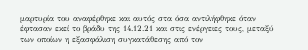μαρτυρία του αναφέρθηκε και αυτός στα όσα αντιλήφθηκε όταν έφτασαν εκεί το βράδυ της 14.12.21 και στις ενέργειες τους, μεταξύ των οποίων η εξασφάλιση συγκατάθεσης από τον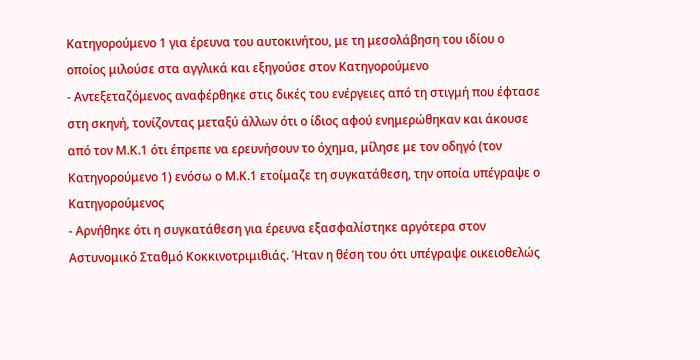Κατηγορούμενο 1 για έρευνα του αυτοκινήτου, με τη μεσολάβηση του ιδίου ο οποίος μιλούσε στα αγγλικά και εξηγούσε στον Κατηγορούμενο
- Αντεξεταζόμενος αναφέρθηκε στις δικές του ενέργειες από τη στιγμή που έφτασε στη σκηνή, τονίζοντας μεταξύ άλλων ότι ο ίδιος αφού ενημερώθηκαν και άκουσε από τον Μ.Κ.1 ότι έπρεπε να ερευνήσουν το όχημα, μίλησε με τον οδηγό (τον Κατηγορούμενο 1) ενόσω ο Μ.Κ.1 ετοίμαζε τη συγκατάθεση, την οποία υπέγραψε ο Κατηγορούμενος
- Αρνήθηκε ότι η συγκατάθεση για έρευνα εξασφαλίστηκε αργότερα στον Αστυνομικό Σταθμό Κοκκινοτριμιθιάς. Ήταν η θέση του ότι υπέγραψε οικειοθελώς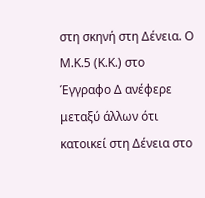στη σκηνή στη Δένεια. Ο Μ.Κ.5 (Κ.Κ.) στο Έγγραφο Δ ανέφερε μεταξύ άλλων ότι κατοικεί στη Δένεια στο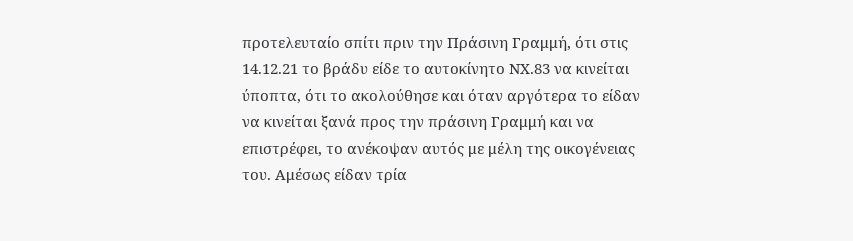προτελευταίο σπίτι πριν την Πράσινη Γραμμή, ότι στις 14.12.21 το βράδυ είδε το αυτοκίνητο ΝΧ.83 να κινείται ύποπτα, ότι το ακολούθησε και όταν αργότερα το είδαν να κινείται ξανά προς την πράσινη Γραμμή και να επιστρέφει, το ανέκοψαν αυτός με μέλη της οικογένειας του. Αμέσως είδαν τρία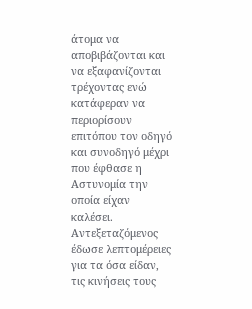άτομα να αποβιβάζονται και να εξαφανίζονται τρέχοντας ενώ κατάφεραν να περιορίσουν επιτόπου τον οδηγό και συνοδηγό μέχρι που έφθασε η Αστυνομία την οποία είχαν καλέσει. Αντεξεταζόμενος έδωσε λεπτομέρειες για τα όσα είδαν, τις κινήσεις τους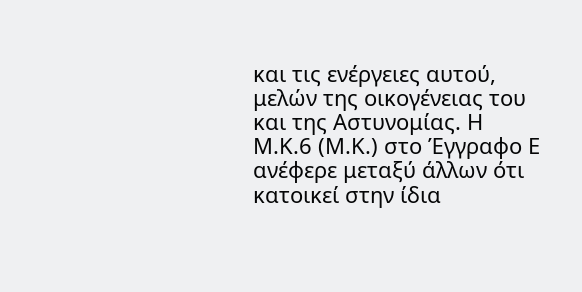και τις ενέργειες αυτού, μελών της οικογένειας του και της Αστυνομίας. Η Μ.Κ.6 (Μ.Κ.) στο Έγγραφο Ε ανέφερε μεταξύ άλλων ότι κατοικεί στην ίδια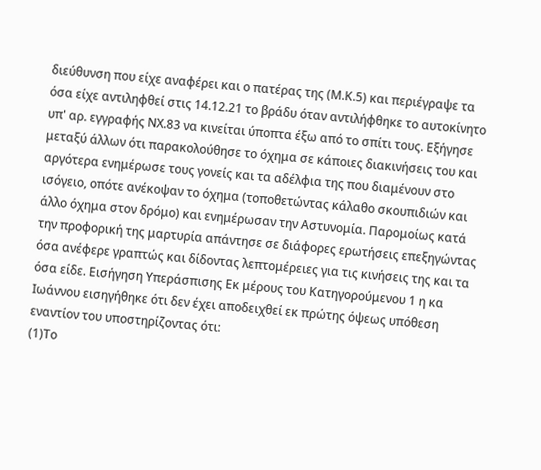διεύθυνση που είχε αναφέρει και ο πατέρας της (Μ.Κ.5) και περιέγραψε τα όσα είχε αντιληφθεί στις 14.12.21 το βράδυ όταν αντιλήφθηκε το αυτοκίνητο υπ' αρ. εγγραφής ΝΧ.83 να κινείται ύποπτα έξω από το σπίτι τους. Εξήγησε μεταξύ άλλων ότι παρακολούθησε το όχημα σε κάποιες διακινήσεις του και αργότερα ενημέρωσε τους γονείς και τα αδέλφια της που διαμένουν στο ισόγειο, οπότε ανέκοψαν το όχημα (τοποθετώντας κάλαθο σκουπιδιών και άλλο όχημα στον δρόμο) και ενημέρωσαν την Αστυνομία. Παρομοίως κατά την προφορική της μαρτυρία απάντησε σε διάφορες ερωτήσεις επεξηγώντας όσα ανέφερε γραπτώς και δίδοντας λεπτομέρειες για τις κινήσεις της και τα όσα είδε. Εισήγηση Υπεράσπισης Εκ μέρους του Κατηγορούμενου 1 η κα Ιωάννου εισηγήθηκε ότι δεν έχει αποδειχθεί εκ πρώτης όψεως υπόθεση εναντίον του υποστηρίζοντας ότι:
(1)Το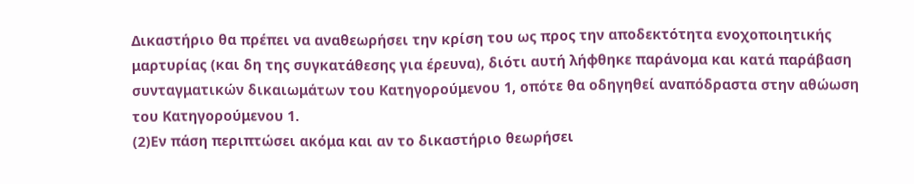Δικαστήριο θα πρέπει να αναθεωρήσει την κρίση του ως προς την αποδεκτότητα ενοχοποιητικής μαρτυρίας (και δη της συγκατάθεσης για έρευνα), διότι αυτή λήφθηκε παράνομα και κατά παράβαση συνταγματικών δικαιωμάτων του Κατηγορούμενου 1, οπότε θα οδηγηθεί αναπόδραστα στην αθώωση του Κατηγορούμενου 1.
(2)Εν πάση περιπτώσει ακόμα και αν το δικαστήριο θεωρήσει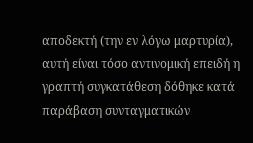αποδεκτή (την εν λόγω μαρτυρία), αυτή είναι τόσο αντινομική επειδή η γραπτή συγκατάθεση δόθηκε κατά παράβαση συνταγματικών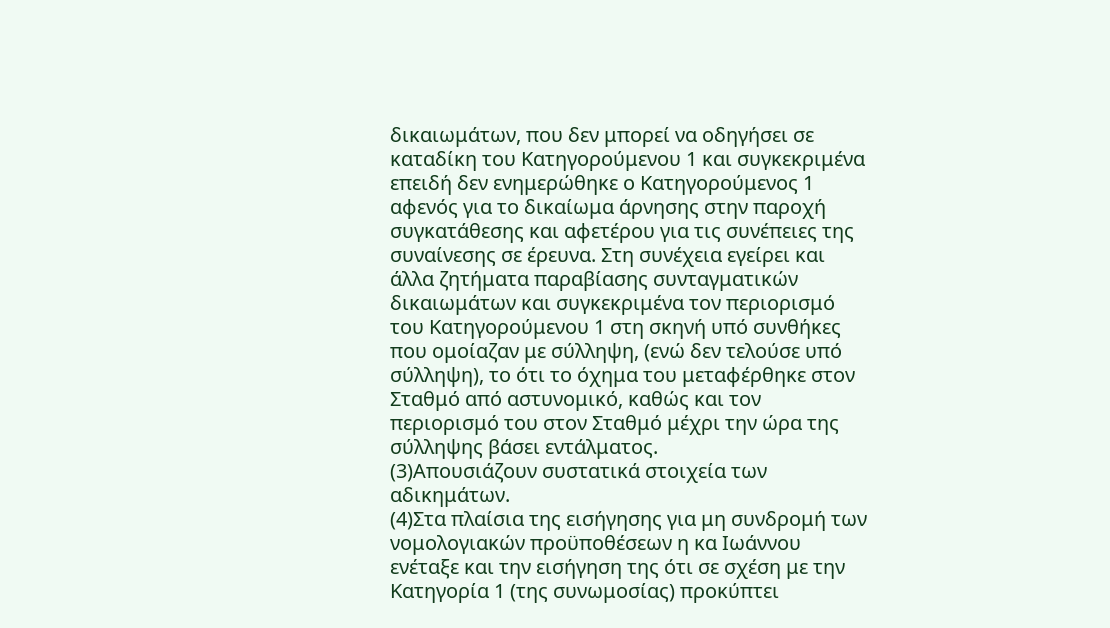δικαιωμάτων, που δεν μπορεί να οδηγήσει σε καταδίκη του Κατηγορούμενου 1 και συγκεκριμένα επειδή δεν ενημερώθηκε ο Κατηγορούμενος 1 αφενός για το δικαίωμα άρνησης στην παροχή συγκατάθεσης και αφετέρου για τις συνέπειες της συναίνεσης σε έρευνα. Στη συνέχεια εγείρει και άλλα ζητήματα παραβίασης συνταγματικών δικαιωμάτων και συγκεκριμένα τον περιορισμό του Κατηγορούμενου 1 στη σκηνή υπό συνθήκες που ομοίαζαν με σύλληψη, (ενώ δεν τελούσε υπό σύλληψη), το ότι το όχημα του μεταφέρθηκε στον Σταθμό από αστυνομικό, καθώς και τον περιορισμό του στον Σταθμό μέχρι την ώρα της σύλληψης βάσει εντάλματος.
(3)Απουσιάζουν συστατικά στοιχεία των αδικημάτων.
(4)Στα πλαίσια της εισήγησης για μη συνδρομή των νομολογιακών προϋποθέσεων η κα Ιωάννου ενέταξε και την εισήγηση της ότι σε σχέση με την Κατηγορία 1 (της συνωμοσίας) προκύπτει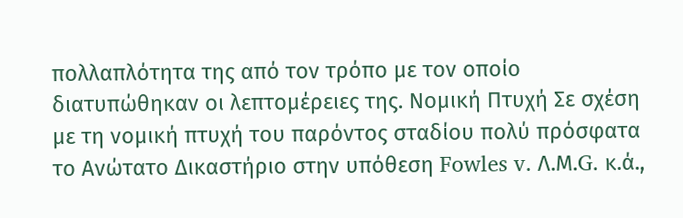πολλαπλότητα της από τον τρόπο με τον οποίο διατυπώθηκαν οι λεπτομέρειες της. Νομική Πτυχή Σε σχέση με τη νομική πτυχή του παρόντος σταδίου πολύ πρόσφατα το Ανώτατο Δικαστήριο στην υπόθεση Fowles v. Λ.Μ.G. κ.ά.,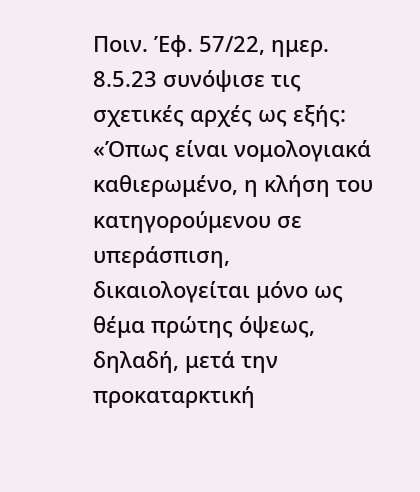Ποιν. Έφ. 57/22, ημερ. 8.5.23 συνόψισε τις σχετικές αρχές ως εξής: «Όπως είναι νομολογιακά καθιερωμένο, η κλήση του κατηγορούμενου σε υπεράσπιση, δικαιολογείται μόνο ως θέμα πρώτης όψεως, δηλαδή, μετά την προκαταρκτική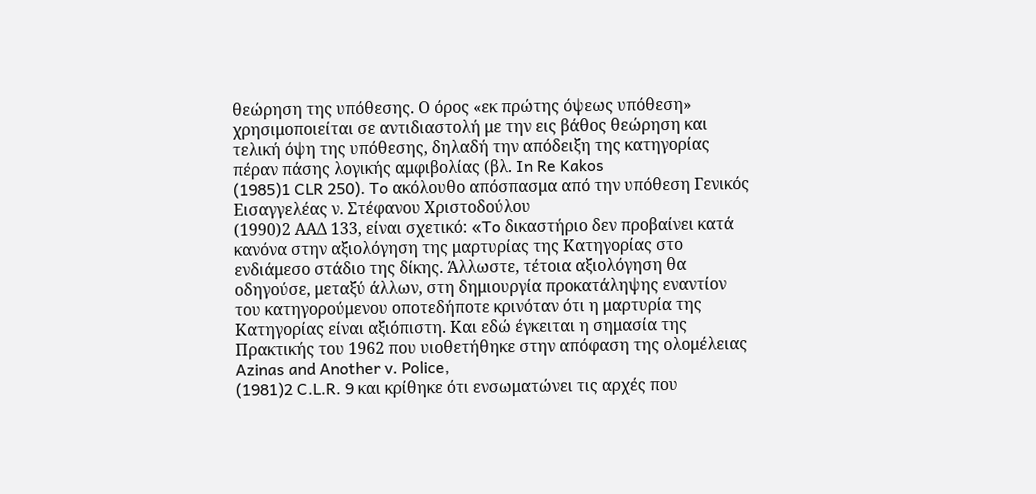θεώρηση της υπόθεσης. Ο όρος «εκ πρώτης όψεως υπόθεση» χρησιμοποιείται σε αντιδιαστολή με την εις βάθος θεώρηση και τελική όψη της υπόθεσης, δηλαδή την απόδειξη της κατηγορίας πέραν πάσης λογικής αμφιβολίας (βλ. In Re Kakos
(1985)1 CLR 250). To ακόλουθο απόσπασμα από την υπόθεση Γενικός Εισαγγελέας ν. Στέφανου Χριστοδούλου
(1990)2 ΑΑΔ 133, είναι σχετικό: «To δικαστήριο δεν προβαίνει κατά κανόνα στην αξιολόγηση της μαρτυρίας της Κατηγορίας στο ενδιάμεσο στάδιο της δίκης. Άλλωστε, τέτοια αξιολόγηση θα οδηγούσε, μεταξύ άλλων, στη δημιουργία προκατάληψης εναντίον του κατηγορούμενου οποτεδήποτε κρινόταν ότι η μαρτυρία της Κατηγορίας είναι αξιόπιστη. Και εδώ έγκειται η σημασία της Πρακτικής του 1962 που υιοθετήθηκε στην απόφαση της ολομέλειας Azinas and Another v. Police,
(1981)2 C.L.R. 9 και κρίθηκε ότι ενσωματώνει τις αρχές που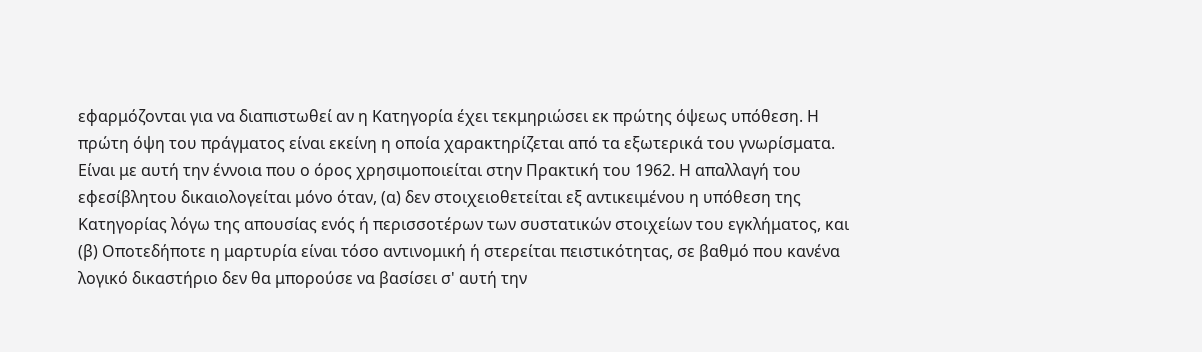εφαρμόζονται για να διαπιστωθεί αν η Κατηγορία έχει τεκμηριώσει εκ πρώτης όψεως υπόθεση. Η πρώτη όψη του πράγματος είναι εκείνη η οποία χαρακτηρίζεται από τα εξωτερικά του γνωρίσματα. Είναι με αυτή την έννοια που ο όρος χρησιμοποιείται στην Πρακτική του 1962. Η απαλλαγή του εφεσίβλητου δικαιολογείται μόνο όταν, (α) δεν στοιχειοθετείται εξ αντικειμένου η υπόθεση της Κατηγορίας λόγω της απουσίας ενός ή περισσοτέρων των συστατικών στοιχείων του εγκλήματος, και (β) Οποτεδήποτε η μαρτυρία είναι τόσο αντινομική ή στερείται πειστικότητας, σε βαθμό που κανένα λογικό δικαστήριο δεν θα μπορούσε να βασίσει σ' αυτή την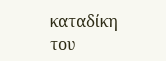καταδίκη του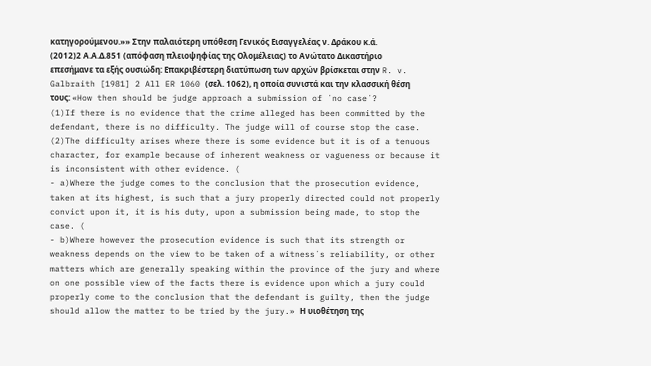κατηγορούμενου.»» Στην παλαιότερη υπόθεση Γενικός Εισαγγελέας ν. Δράκου κ.ά.
(2012)2 Α.Α.Δ.851 (απόφαση πλειοψηφίας της Ολομέλειας) το Ανώτατο Δικαστήριο επεσήμανε τα εξής ουσιώδη: Επακριβέστερη διατύπωση των αρχών βρίσκεται στην R. v. Galbraith [1981] 2 All ER 1060 (σελ. 1062), η οποία συνιστά και την κλασσική θέση τους: «How then should be judge approach a submission of ´no case´?
(1)If there is no evidence that the crime alleged has been committed by the defendant, there is no difficulty. The judge will of course stop the case.
(2)The difficulty arises where there is some evidence but it is of a tenuous character, for example because of inherent weakness or vagueness or because it is inconsistent with other evidence. (
- a)Where the judge comes to the conclusion that the prosecution evidence, taken at its highest, is such that a jury properly directed could not properly convict upon it, it is his duty, upon a submission being made, to stop the case. (
- b)Where however the prosecution evidence is such that its strength or weakness depends on the view to be taken of a witness´s reliability, or other matters which are generally speaking within the province of the jury and where on one possible view of the facts there is evidence upon which a jury could properly come to the conclusion that the defendant is guilty, then the judge should allow the matter to be tried by the jury.» Η υιοθέτηση της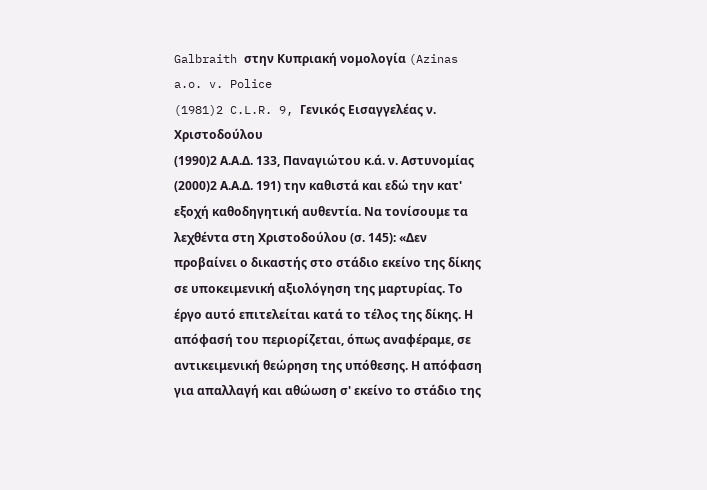Galbraith στην Κυπριακή νομολογία (Azinas a.o. v. Police
(1981)2 C.L.R. 9, Γενικός Εισαγγελέας ν. Χριστοδούλου
(1990)2 Α.Α.Δ. 133, Παναγιώτου κ.ά. ν. Αστυνομίας
(2000)2 Α.Α.Δ. 191) την καθιστά και εδώ την κατ' εξοχή καθοδηγητική αυθεντία. Να τονίσουμε τα λεχθέντα στη Χριστοδούλου (σ. 145): «Δεν προβαίνει ο δικαστής στο στάδιο εκείνο της δίκης σε υποκειμενική αξιολόγηση της μαρτυρίας. Το έργο αυτό επιτελείται κατά το τέλος της δίκης. Η απόφασή του περιορίζεται, όπως αναφέραμε, σε αντικειμενική θεώρηση της υπόθεσης. Η απόφαση για απαλλαγή και αθώωση σ' εκείνο το στάδιο της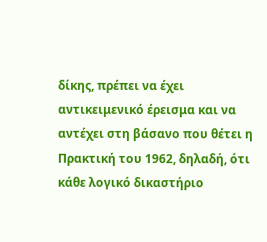δίκης, πρέπει να έχει αντικειμενικό έρεισμα και να αντέχει στη βάσανο που θέτει η Πρακτική του 1962, δηλαδή, ότι κάθε λογικό δικαστήριο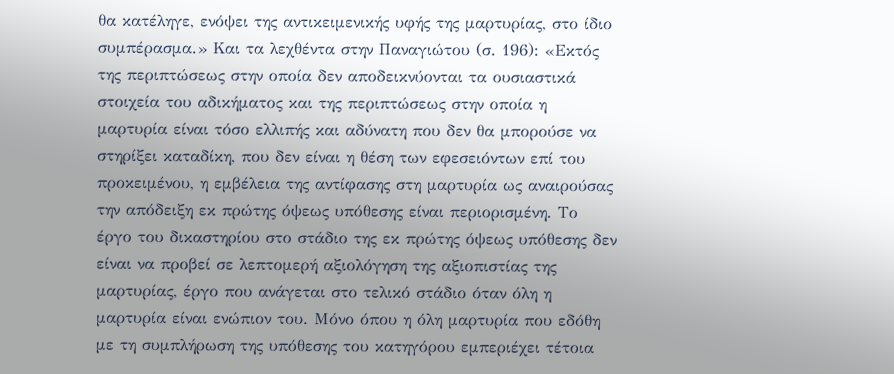θα κατέληγε, ενόψει της αντικειμενικής υφής της μαρτυρίας, στο ίδιο συμπέρασμα.» Και τα λεχθέντα στην Παναγιώτου (σ. 196): «Εκτός της περιπτώσεως στην οποία δεν αποδεικνύονται τα ουσιαστικά στοιχεία του αδικήματος και της περιπτώσεως στην οποία η μαρτυρία είναι τόσο ελλιπής και αδύνατη που δεν θα μπορούσε να στηρίξει καταδίκη, που δεν είναι η θέση των εφεσειόντων επί του προκειμένου, η εμβέλεια της αντίφασης στη μαρτυρία ως αναιρούσας την απόδειξη εκ πρώτης όψεως υπόθεσης είναι περιορισμένη. Το έργο του δικαστηρίου στο στάδιο της εκ πρώτης όψεως υπόθεσης δεν είναι να προβεί σε λεπτομερή αξιολόγηση της αξιοπιστίας της μαρτυρίας, έργο που ανάγεται στο τελικό στάδιο όταν όλη η μαρτυρία είναι ενώπιον του. Μόνο όπου η όλη μαρτυρία που εδόθη με τη συμπλήρωση της υπόθεσης του κατηγόρου εμπεριέχει τέτοια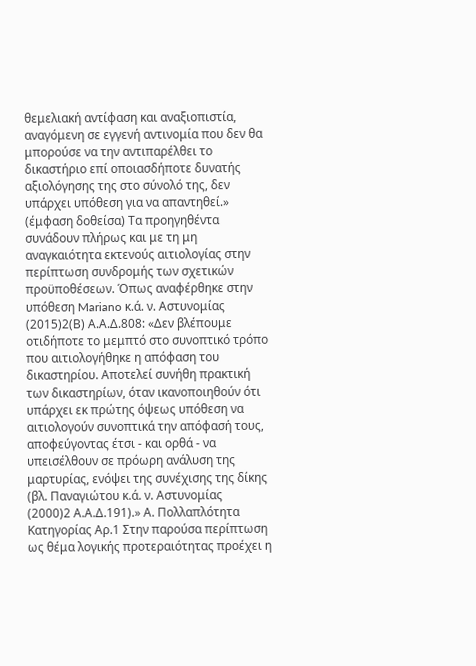θεμελιακή αντίφαση και αναξιοπιστία, αναγόμενη σε εγγενή αντινομία που δεν θα μπορούσε να την αντιπαρέλθει το δικαστήριο επί οποιασδήποτε δυνατής αξιολόγησης της στο σύνολό της, δεν υπάρχει υπόθεση για να απαντηθεί.» (έμφαση δοθείσα) Τα προηγηθέντα συνάδουν πλήρως και με τη μη αναγκαιότητα εκτενούς αιτιολογίας στην περίπτωση συνδρομής των σχετικών προϋποθέσεων. Όπως αναφέρθηκε στην υπόθεση Mariano κ.ά. ν. Αστυνομίας
(2015)2(Β) Α.Α.Δ.808: «Δεν βλέπουμε οτιδήποτε το μεμπτό στο συνοπτικό τρόπο που αιτιολογήθηκε η απόφαση του δικαστηρίου. Αποτελεί συνήθη πρακτική των δικαστηρίων, όταν ικανοποιηθούν ότι υπάρχει εκ πρώτης όψεως υπόθεση να αιτιολογούν συνοπτικά την απόφασή τους, αποφεύγοντας έτσι - και ορθά - να υπεισέλθουν σε πρόωρη ανάλυση της μαρτυρίας, ενόψει της συνέχισης της δίκης (βλ. Παναγιώτου κ.ά. ν. Αστυνομίας
(2000)2 Α.Α.Δ.191).» Α. Πολλαπλότητα Κατηγορίας Αρ.1 Στην παρούσα περίπτωση ως θέμα λογικής προτεραιότητας προέχει η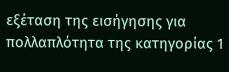εξέταση της εισήγησης για πολλαπλότητα της κατηγορίας 1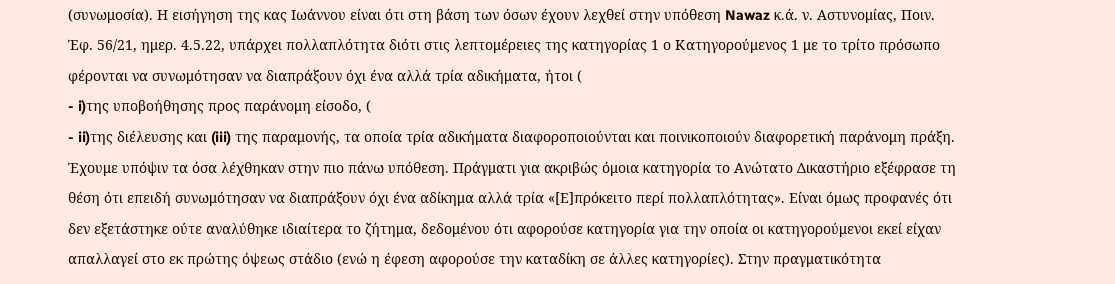(συνωμοσία). Η εισήγηση της κας Ιωάννου είναι ότι στη βάση των όσων έχουν λεχθεί στην υπόθεση Nawaz κ.ά. ν. Αστυνομίας, Ποιν. Έφ. 56/21, ημερ. 4.5.22, υπάρχει πολλαπλότητα διότι στις λεπτομέρειες της κατηγορίας 1 ο Κατηγορούμενος 1 με το τρίτο πρόσωπο φέρονται να συνωμότησαν να διαπράξουν όχι ένα αλλά τρία αδικήματα, ήτοι (
- i)της υποβοήθησης προς παράνομη είσοδο, (
- ii)της διέλευσης και (iii) της παραμονής, τα οποία τρία αδικήματα διαφοροποιούνται και ποινικοποιούν διαφορετική παράνομη πράξη. Έχουμε υπόψιν τα όσα λέχθηκαν στην πιο πάνω υπόθεση. Πράγματι για ακριβώς όμοια κατηγορία το Ανώτατο Δικαστήριο εξέφρασε τη θέση ότι επειδή συνωμότησαν να διαπράξουν όχι ένα αδίκημα αλλά τρία «[Ε]πρόκειτο περί πολλαπλότητας». Είναι όμως προφανές ότι δεν εξετάστηκε ούτε αναλύθηκε ιδιαίτερα το ζήτημα, δεδομένου ότι αφορούσε κατηγορία για την οποία οι κατηγορούμενοι εκεί είχαν απαλλαγεί στο εκ πρώτης όψεως στάδιο (ενώ η έφεση αφορούσε την καταδίκη σε άλλες κατηγορίες). Στην πραγματικότητα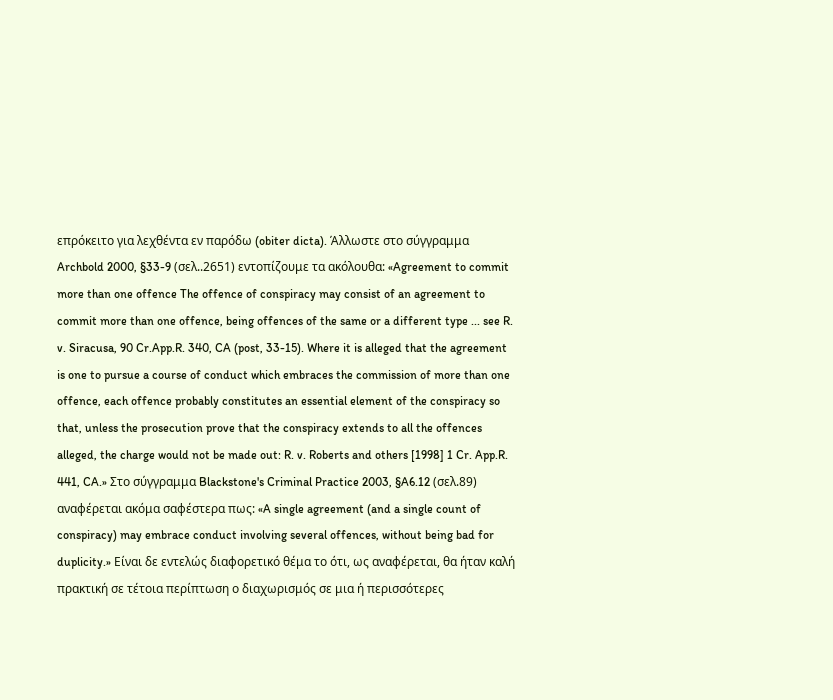επρόκειτο για λεχθέντα εν παρόδω (obiter dicta). Άλλωστε στο σύγγραμμα Archbold 2000, §33-9 (σελ..2651) εντοπίζουμε τα ακόλουθα: «Agreement to commit more than one offence The offence of conspiracy may consist of an agreement to commit more than one offence, being offences of the same or a different type ... see R. v. Siracusa, 90 Cr.App.R. 340, CA (post, 33-15). Where it is alleged that the agreement is one to pursue a course of conduct which embraces the commission of more than one offence, each offence probably constitutes an essential element of the conspiracy so that, unless the prosecution prove that the conspiracy extends to all the offences alleged, the charge would not be made out: R. v. Roberts and others [1998] 1 Cr. App.R. 441, CA.» Στο σύγγραμμα Blackstone's Criminal Practice 2003, §A6.12 (σελ.89) αναφέρεται ακόμα σαφέστερα πως: «A single agreement (and a single count of conspiracy) may embrace conduct involving several offences, without being bad for duplicity.» Είναι δε εντελώς διαφορετικό θέμα το ότι, ως αναφέρεται, θα ήταν καλή πρακτική σε τέτοια περίπτωση ο διαχωρισμός σε μια ή περισσότερες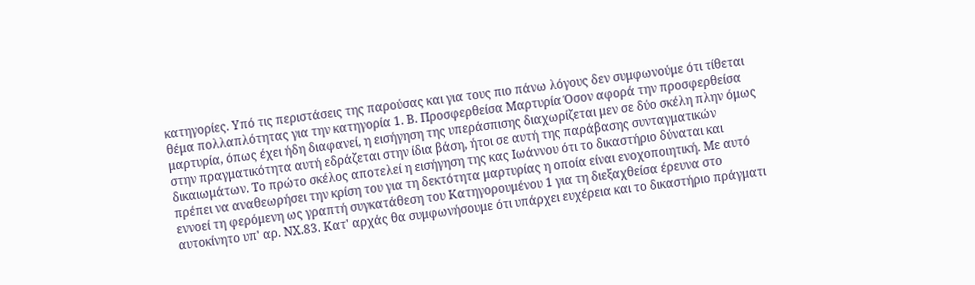κατηγορίες. Υπό τις περιστάσεις της παρούσας και για τους πιο πάνω λόγους δεν συμφωνούμε ότι τίθεται θέμα πολλαπλότητας για την κατηγορία 1. Β. Προσφερθείσα Μαρτυρία Όσον αφορά την προσφερθείσα μαρτυρία, όπως έχει ήδη διαφανεί, η εισήγηση της υπεράσπισης διαχωρίζεται μεν σε δύο σκέλη πλην όμως στην πραγματικότητα αυτή εδράζεται στην ίδια βάση, ήτοι σε αυτή της παράβασης συνταγματικών δικαιωμάτων. Το πρώτο σκέλος αποτελεί η εισήγηση της κας Ιωάννου ότι το δικαστήριο δύναται και πρέπει να αναθεωρήσει την κρίση του για τη δεκτότητα μαρτυρίας η οποία είναι ενοχοποιητική. Με αυτό εννοεί τη φερόμενη ως γραπτή συγκατάθεση του Κατηγορουμένου 1 για τη διεξαχθείσα έρευνα στο αυτοκίνητο υπ' αρ. ΝΧ.83. Κατ' αρχάς θα συμφωνήσουμε ότι υπάρχει ευχέρεια και το δικαστήριο πράγματι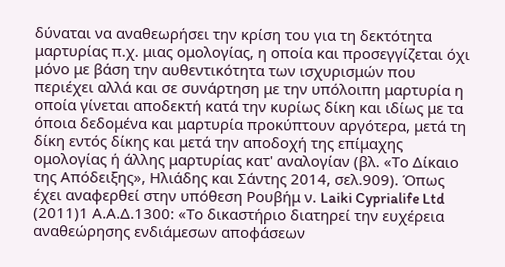δύναται να αναθεωρήσει την κρίση του για τη δεκτότητα μαρτυρίας π.χ. μιας ομολογίας, η οποία και προσεγγίζεται όχι μόνο με βάση την αυθεντικότητα των ισχυρισμών που περιέχει αλλά και σε συνάρτηση με την υπόλοιπη μαρτυρία η οποία γίνεται αποδεκτή κατά την κυρίως δίκη και ιδίως με τα όποια δεδομένα και μαρτυρία προκύπτουν αργότερα, μετά τη δίκη εντός δίκης και μετά την αποδοχή της επίμαχης ομολογίας ή άλλης μαρτυρίας κατ' αναλογίαν (βλ. «Το Δίκαιο της Απόδειξης», Ηλιάδης και Σάντης 2014, σελ.909). Όπως έχει αναφερθεί στην υπόθεση Ρουβήμ ν. Laiki Cyprialife Ltd
(2011)1 Α.Α.Δ.1300: «Το δικαστήριο διατηρεί την ευχέρεια αναθεώρησης ενδιάμεσων αποφάσεων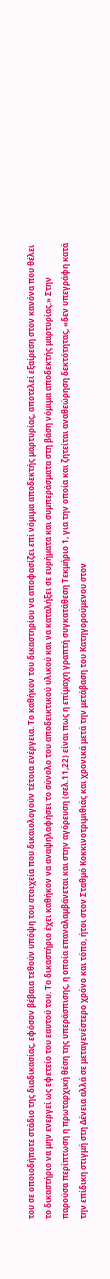του σε οποιοδήποτε στάδιο της διαδικασίας, εφόσον βέβαια τεθούν υπόψη του στοιχεία που δικαιολογούν τέτοια ενέργεια. Το καθήκον του δικαστηρίου να αποφασίζει επί νόμιμα αποδεκτής μαρτυρίας, αποτελεί εξαίρεση στον κανόνα που θέλει το δικαστήριο να μην ενεργεί ως εφετείο του εαυτού του. Το δικαστήριο έχει καθήκον να αναψηλαφήσει το σύνολο του αποδεικτικού υλικού και να καταλήξει σε ευρήματα και συμπεράσματα στη βάση νόμιμα αποδεκτής μαρτυρίας.» Στην παρούσα περίπτωση η πρωταρχική θέση της υπεράσπισης, η οποία επαναλαμβάνεται και στην αγόρευση (σελ.11,22) είναι πως η επίμαχη γραπτή συγκατάθεση Τεκμήριο 1, για την οποία και ζητείται αναθεώρηση δεκτότητας, «δεν υπεγράφη κατά την επίδικη στιγμή στη Δένεια αλλά σε μεταγενέστερο χρόνο και τόπο, ήτοι στον Σταθμό Κοκκινοτριμιθιάς και χρονικά μετά την μετάβαση του Κατηγορούμενου στον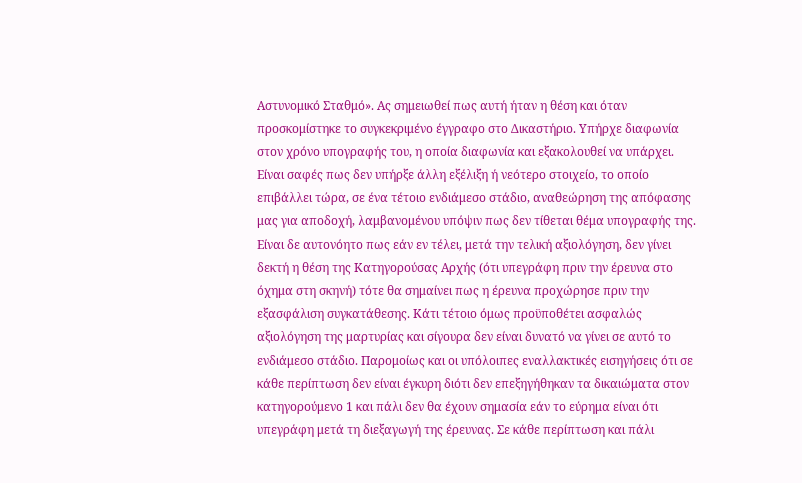Αστυνομικό Σταθμό». Ας σημειωθεί πως αυτή ήταν η θέση και όταν προσκομίστηκε το συγκεκριμένο έγγραφο στο Δικαστήριο. Υπήρχε διαφωνία στον χρόνο υπογραφής του, η οποία διαφωνία και εξακολουθεί να υπάρχει. Είναι σαφές πως δεν υπήρξε άλλη εξέλιξη ή νεότερο στοιχείο, το οποίο επιβάλλει τώρα, σε ένα τέτοιο ενδιάμεσο στάδιο, αναθεώρηση της απόφασης μας για αποδοχή, λαμβανομένου υπόψιν πως δεν τίθεται θέμα υπογραφής της. Είναι δε αυτονόητο πως εάν εν τέλει, μετά την τελική αξιολόγηση, δεν γίνει δεκτή η θέση της Κατηγορούσας Αρχής (ότι υπεγράφη πριν την έρευνα στο όχημα στη σκηνή) τότε θα σημαίνει πως η έρευνα προχώρησε πριν την εξασφάλιση συγκατάθεσης. Κάτι τέτοιο όμως προϋποθέτει ασφαλώς αξιολόγηση της μαρτυρίας και σίγουρα δεν είναι δυνατό να γίνει σε αυτό το ενδιάμεσο στάδιο. Παρομοίως και οι υπόλοιπες εναλλακτικές εισηγήσεις ότι σε κάθε περίπτωση δεν είναι έγκυρη διότι δεν επεξηγήθηκαν τα δικαιώματα στον κατηγορούμενο 1 και πάλι δεν θα έχουν σημασία εάν το εύρημα είναι ότι υπεγράφη μετά τη διεξαγωγή της έρευνας. Σε κάθε περίπτωση και πάλι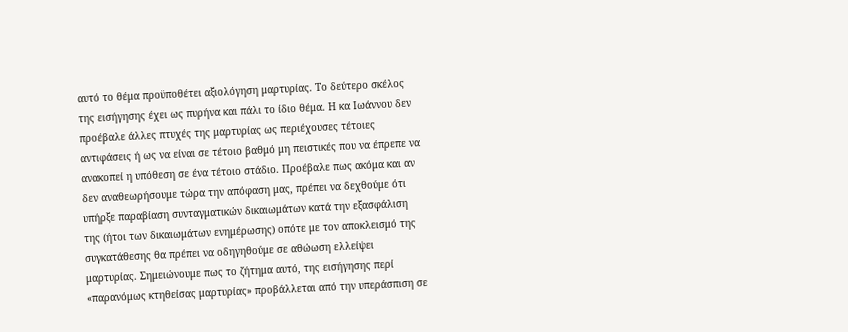αυτό το θέμα προϋποθέτει αξιολόγηση μαρτυρίας. Το δεύτερο σκέλος της εισήγησης έχει ως πυρήνα και πάλι το ίδιο θέμα. Η κα Ιωάννου δεν προέβαλε άλλες πτυχές της μαρτυρίας ως περιέχουσες τέτοιες αντιφάσεις ή ως να είναι σε τέτοιο βαθμό μη πειστικές που να έπρεπε να ανακοπεί η υπόθεση σε ένα τέτοιο στάδιο. Προέβαλε πως ακόμα και αν δεν αναθεωρήσουμε τώρα την απόφαση μας, πρέπει να δεχθούμε ότι υπήρξε παραβίαση συνταγματικών δικαιωμάτων κατά την εξασφάλιση της (ήτοι των δικαιωμάτων ενημέρωσης) οπότε με τον αποκλεισμό της συγκατάθεσης θα πρέπει να οδηγηθούμε σε αθώωση ελλείψει μαρτυρίας. Σημειώνουμε πως το ζήτημα αυτό, της εισήγησης περί «παρανόμως κτηθείσας μαρτυρίας» προβάλλεται από την υπεράσπιση σε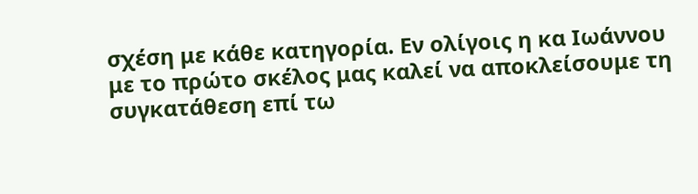σχέση με κάθε κατηγορία. Εν ολίγοις η κα Ιωάννου με το πρώτο σκέλος μας καλεί να αποκλείσουμε τη συγκατάθεση επί τω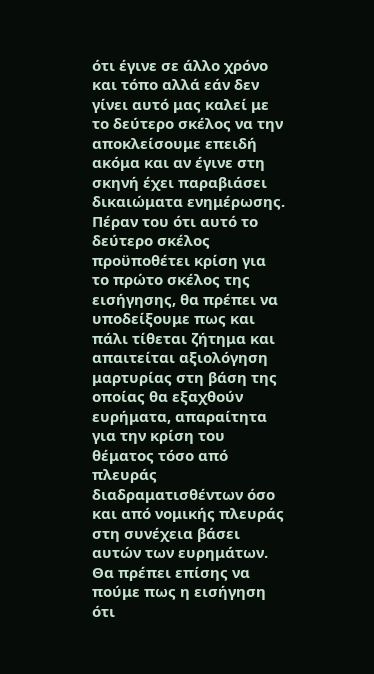ότι έγινε σε άλλο χρόνο και τόπο αλλά εάν δεν γίνει αυτό μας καλεί με το δεύτερο σκέλος να την αποκλείσουμε επειδή ακόμα και αν έγινε στη σκηνή έχει παραβιάσει δικαιώματα ενημέρωσης. Πέραν του ότι αυτό το δεύτερο σκέλος προϋποθέτει κρίση για το πρώτο σκέλος της εισήγησης, θα πρέπει να υποδείξουμε πως και πάλι τίθεται ζήτημα και απαιτείται αξιολόγηση μαρτυρίας στη βάση της οποίας θα εξαχθούν ευρήματα, απαραίτητα για την κρίση του θέματος τόσο από πλευράς διαδραματισθέντων όσο και από νομικής πλευράς στη συνέχεια βάσει αυτών των ευρημάτων. Θα πρέπει επίσης να πούμε πως η εισήγηση ότι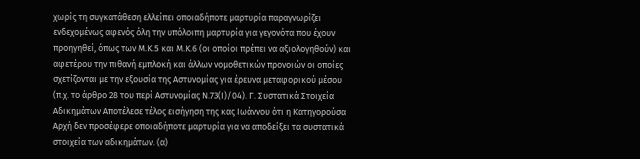χωρίς τη συγκατάθεση ελλείπει οποιαδήποτε μαρτυρία παραγνωρίζει ενδεχομένως αφενός όλη την υπόλοιπη μαρτυρία για γεγονότα που έχουν προηγηθεί, όπως των Μ.Κ.5 και Μ.Κ.6 (οι οποίοι πρέπει να αξιολογηθούν) και αφετέρου την πιθανή εμπλοκή και άλλων νομοθετικών προνοιών οι οποίες σχετίζονται με την εξουσία της Αστυνομίας για έρευνα μεταφορικού μέσου (π.χ. το άρθρο 28 του περί Αστυνομίας Ν.73(Ι)/04). Γ. Συστατικά Στοιχεία Αδικημάτων Αποτέλεσε τέλος εισήγηση της κας Ιωάννου ότι η Κατηγορούσα Αρχή δεν προσέφερε οποιαδήποτε μαρτυρία για να αποδείξει τα συστατικά στοιχεία των αδικημάτων. (α)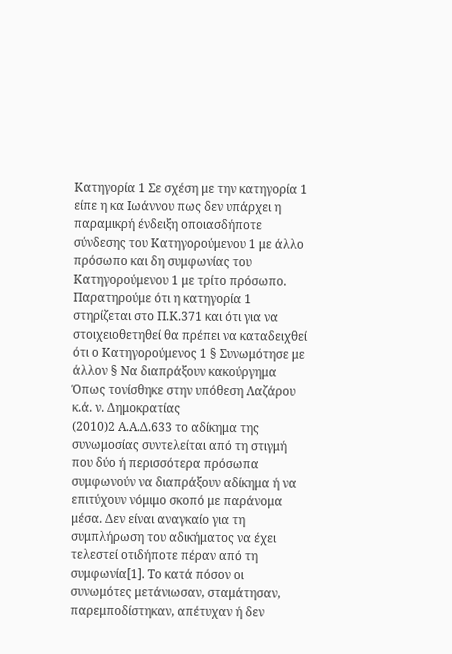Κατηγορία 1 Σε σχέση με την κατηγορία 1 είπε η κα Ιωάννου πως δεν υπάρχει η παραμικρή ένδειξη οποιασδήποτε σύνδεσης του Κατηγορούμενου 1 με άλλο πρόσωπο και δη συμφωνίας του Κατηγορούμενου 1 με τρίτο πρόσωπο. Παρατηρούμε ότι η κατηγορία 1 στηρίζεται στο Π.Κ.371 και ότι για να στοιχειοθετηθεί θα πρέπει να καταδειχθεί ότι ο Κατηγορούμενος 1 § Συνωμότησε με άλλον § Να διαπράξουν κακούργημα Όπως τονίσθηκε στην υπόθεση Λαζάρου κ.ά. ν. Δημοκρατίας
(2010)2 Α.Α.Δ.633 το αδίκημα της συνωμοσίας συντελείται από τη στιγμή που δύο ή περισσότερα πρόσωπα συμφωνούν να διαπράξουν αδίκημα ή να επιτύχουν νόμιμο σκοπό με παράνομα μέσα. Δεν είναι αναγκαίο για τη συμπλήρωση του αδικήματος να έχει τελεστεί οτιδήποτε πέραν από τη συμφωνία[1]. Το κατά πόσον οι συνωμότες μετάνιωσαν, σταμάτησαν, παρεμποδίστηκαν, απέτυχαν ή δεν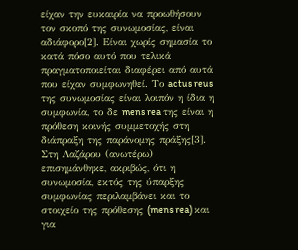είχαν την ευκαιρία να προωθήσουν τον σκοπό της συνωμοσίας, είναι αδιάφορο[2]. Είναι χωρίς σημασία το κατά πόσο αυτό που τελικά πραγματοποιείται διαφέρει από αυτά που είχαν συμφωνηθεί. Το actus reus της συνωμοσίας είναι λοιπόν η ίδια η συμφωνία, το δε mens rea της είναι η πρόθεση κοινής συμμετοχής στη διάπραξη της παράνομης πράξης[3]. Στη Λαζάρου (ανωτέρω) επισημάνθηκε, ακριβώς, ότι η συνωμοσία, εκτός της ύπαρξης συμφωνίας περιλαμβάνει και το στοιχείο της πρόθεσης (mens rea) και για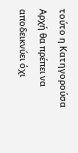τούτο η Κατηγορούσα Αρχή θα πρέπει να αποδεικνύει όχι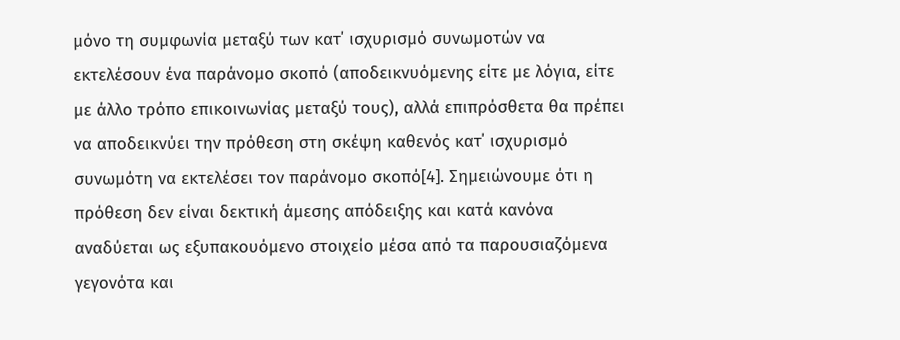μόνο τη συμφωνία μεταξύ των κατ΄ ισχυρισμό συνωμοτών να εκτελέσουν ένα παράνομο σκοπό (αποδεικνυόμενης είτε με λόγια, είτε με άλλο τρόπο επικοινωνίας μεταξύ τους), αλλά επιπρόσθετα θα πρέπει να αποδεικνύει την πρόθεση στη σκέψη καθενός κατ΄ ισχυρισμό συνωμότη να εκτελέσει τον παράνομο σκοπό[4]. Σημειώνουμε ότι η πρόθεση δεν είναι δεκτική άμεσης απόδειξης και κατά κανόνα αναδύεται ως εξυπακουόμενο στοιχείο μέσα από τα παρουσιαζόμενα γεγονότα και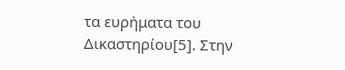τα ευρήματα του Δικαστηρίου[5]. Στην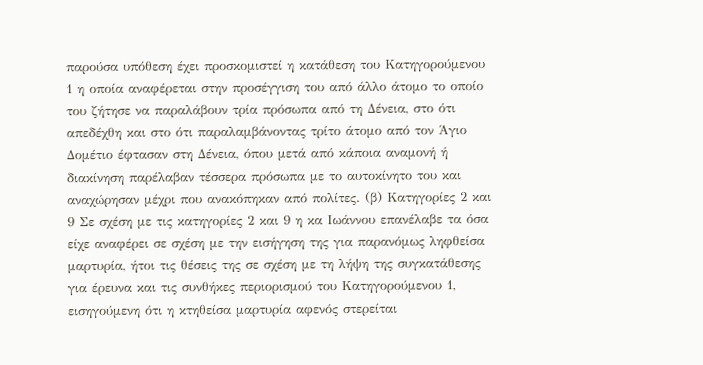παρούσα υπόθεση έχει προσκομιστεί η κατάθεση του Κατηγορούμενου 1 η οποία αναφέρεται στην προσέγγιση του από άλλο άτομο το οποίο του ζήτησε να παραλάβουν τρία πρόσωπα από τη Δένεια, στο ότι απεδέχθη και στο ότι παραλαμβάνοντας τρίτο άτομο από τον Άγιο Δομέτιο έφτασαν στη Δένεια, όπου μετά από κάποια αναμονή ή διακίνηση παρέλαβαν τέσσερα πρόσωπα με το αυτοκίνητο του και αναχώρησαν μέχρι που ανακόπηκαν από πολίτες. (β) Κατηγορίες 2 και 9 Σε σχέση με τις κατηγορίες 2 και 9 η κα Ιωάννου επανέλαβε τα όσα είχε αναφέρει σε σχέση με την εισήγηση της για παρανόμως ληφθείσα μαρτυρία, ήτοι τις θέσεις της σε σχέση με τη λήψη της συγκατάθεσης για έρευνα και τις συνθήκες περιορισμού του Κατηγορούμενου 1, εισηγούμενη ότι η κτηθείσα μαρτυρία αφενός στερείται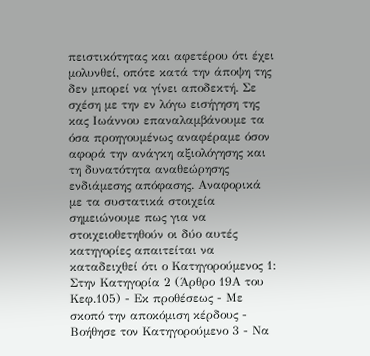πειστικότητας και αφετέρου ότι έχει μολυνθεί, οπότε κατά την άποψη της δεν μπορεί να γίνει αποδεκτή. Σε σχέση με την εν λόγω εισήγηση της κας Ιωάννου επαναλαμβάνουμε τα όσα προηγουμένως αναφέραμε όσον αφορά την ανάγκη αξιολόγησης και τη δυνατότητα αναθεώρησης ενδιάμεσης απόφασης. Αναφορικά με τα συστατικά στοιχεία σημειώνουμε πως για να στοιχειοθετηθούν οι δύο αυτές κατηγορίες απαιτείται να καταδειχθεί ότι ο Κατηγορούμενος 1: Στην Κατηγορία 2 (Άρθρο 19Α του Κεφ.105) - Εκ προθέσεως - Με σκοπό την αποκόμιση κέρδους - Βοήθησε τον Κατηγορούμενο 3 - Να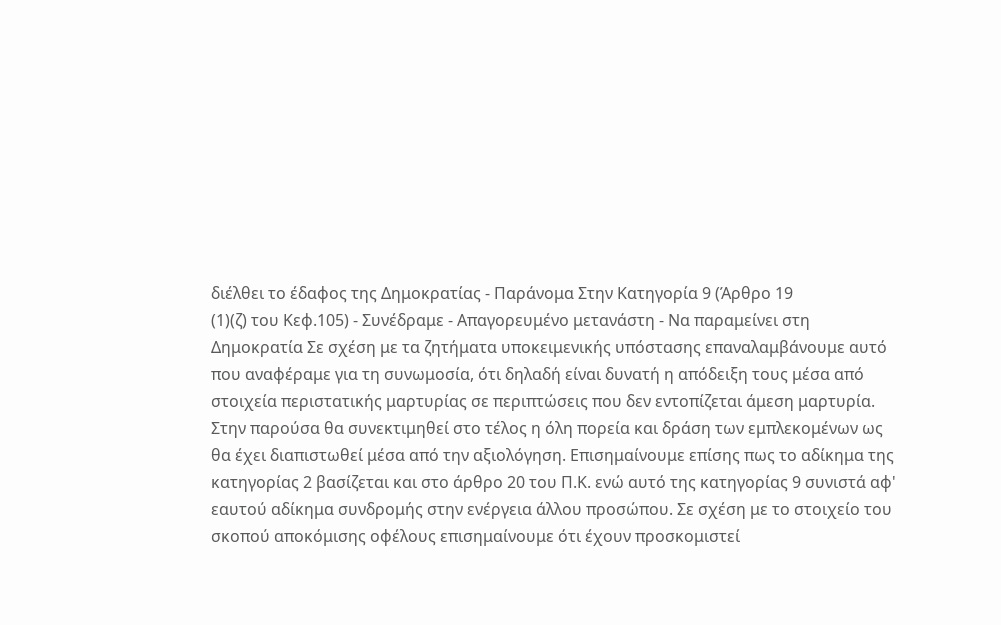διέλθει το έδαφος της Δημοκρατίας - Παράνομα Στην Κατηγορία 9 (Άρθρο 19
(1)(ζ) του Κεφ.105) - Συνέδραμε - Απαγορευμένο μετανάστη - Να παραμείνει στη Δημοκρατία Σε σχέση με τα ζητήματα υποκειμενικής υπόστασης επαναλαμβάνουμε αυτό που αναφέραμε για τη συνωμοσία, ότι δηλαδή είναι δυνατή η απόδειξη τους μέσα από στοιχεία περιστατικής μαρτυρίας σε περιπτώσεις που δεν εντοπίζεται άμεση μαρτυρία. Στην παρούσα θα συνεκτιμηθεί στο τέλος η όλη πορεία και δράση των εμπλεκομένων ως θα έχει διαπιστωθεί μέσα από την αξιολόγηση. Επισημαίνουμε επίσης πως το αδίκημα της κατηγορίας 2 βασίζεται και στο άρθρο 20 του Π.Κ. ενώ αυτό της κατηγορίας 9 συνιστά αφ' εαυτού αδίκημα συνδρομής στην ενέργεια άλλου προσώπου. Σε σχέση με το στοιχείο του σκοπού αποκόμισης οφέλους επισημαίνουμε ότι έχουν προσκομιστεί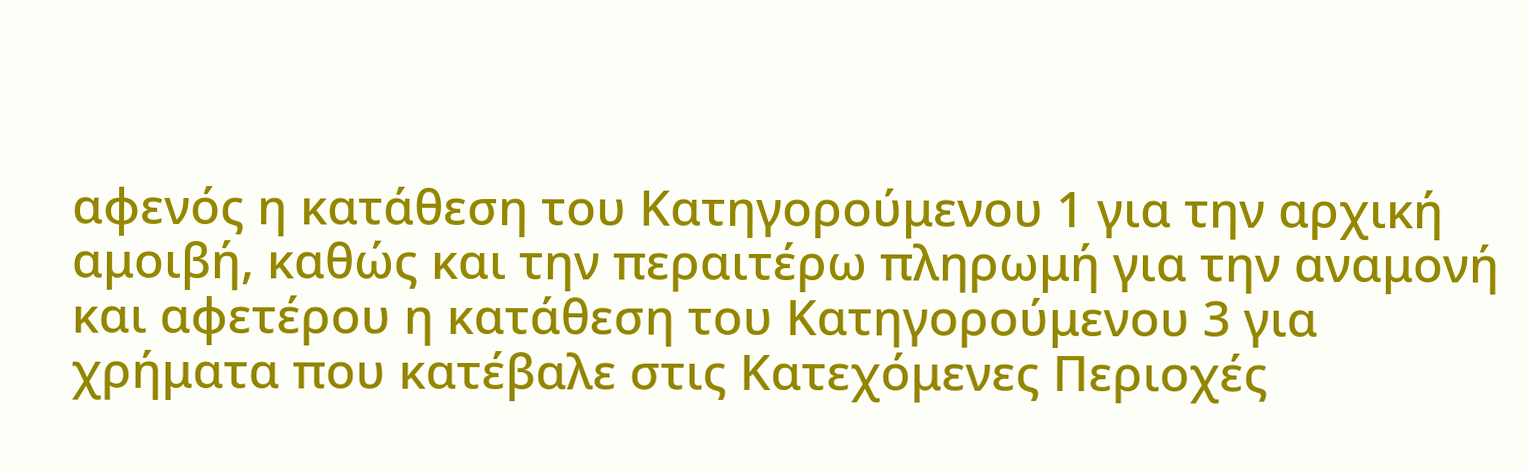αφενός η κατάθεση του Κατηγορούμενου 1 για την αρχική αμοιβή, καθώς και την περαιτέρω πληρωμή για την αναμονή και αφετέρου η κατάθεση του Κατηγορούμενου 3 για χρήματα που κατέβαλε στις Κατεχόμενες Περιοχές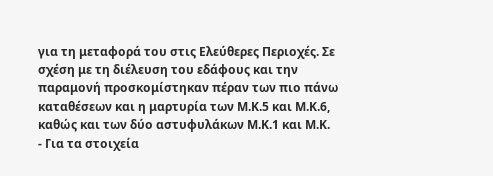για τη μεταφορά του στις Ελεύθερες Περιοχές. Σε σχέση με τη διέλευση του εδάφους και την παραμονή προσκομίστηκαν πέραν των πιο πάνω καταθέσεων και η μαρτυρία των Μ.Κ.5 και Μ.Κ.6, καθώς και των δύο αστυφυλάκων Μ.Κ.1 και Μ.Κ.
- Για τα στοιχεία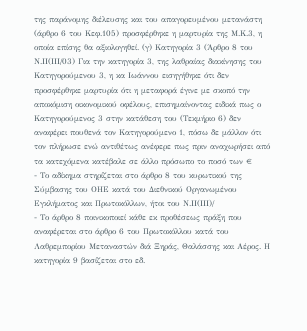της παράνομης διέλευσης και του απαγορευμένου μετανάστη (άρθρο 6 του Κεφ.105) προσφέρθηκε η μαρτυρία της Μ.Κ.3, η οποία επίσης θα αξιολογηθεί. (γ) Κατηγορία 3 (Άρθρο 8 του Ν.ΙΙ(ΙΙΙ/03) Για την κατηγορία 3, της λαθραίας διακίνησης του Κατηγορούμενου 3, η κα Ιωάννου εισηγήθηκε ότι δεν προσφέρθηκε μαρτυρία ότι η μεταφορά έγινε με σκοπό την αποκόμιση οικονομικού οφέλους, επισημαίνοντας ειδικά πως ο Κατηγορούμενος 3 στην κατάθεση του (Τεκμήριο 6) δεν αναφέρει πουθενά τον Κατηγορούμενο 1, πόσω δε μάλλον ότι τον πλήρωσε ενώ αντιθέτως ανέφερε πως πριν αναχωρήσει από τα κατεχόμενα κατέβαλε σε άλλο πρόσωπο το ποσό των €
- Το αδίκημα στηρίζεται στο άρθρο 8 του κυρωτικού της Σύμβασης του ΟΗΕ κατά του Διεθνικού Οργανωμένου Εγκλήματος και Πρωτοκόλλων, ήτοι του Ν.ΙΙ(ΙΙΙ)/
- Το άρθρο 8 ποινικοποιεί κάθε εκ προθέσεως πράξη που αναφέρεται στο άρθρο 6 του Πρωτοκόλλου κατά του Λαθρεμπορίου Μεταναστών διά Ξηράς, Θαλάσσης και Αέρος. Η κατηγορία 9 βασίζεται στο εδ.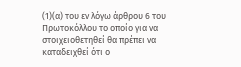(1)(α) του εν λόγω άρθρου 6 του Πρωτοκόλλου το οποίο για να στοιχειοθετηθεί θα πρέπει να καταδειχθεί ότι ο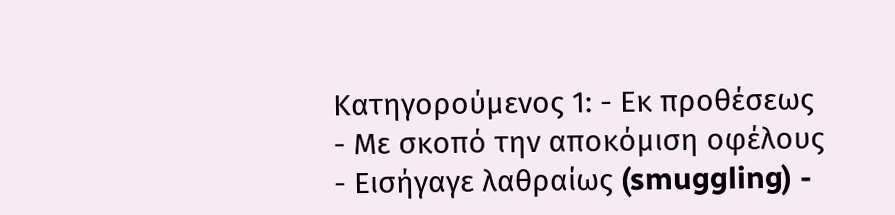Κατηγορούμενος 1: - Εκ προθέσεως - Με σκοπό την αποκόμιση οφέλους - Εισήγαγε λαθραίως (smuggling) -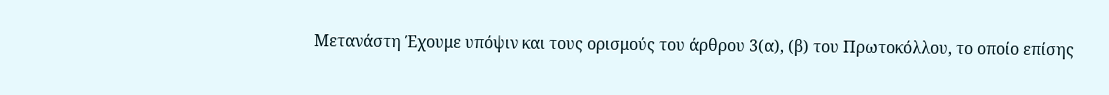Μετανάστη Έχουμε υπόψιν και τους ορισμούς του άρθρου 3(α), (β) του Πρωτοκόλλου, το οποίο επίσης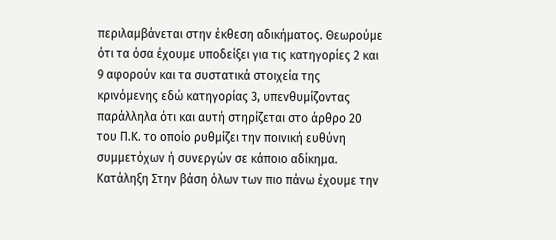περιλαμβάνεται στην έκθεση αδικήματος. Θεωρούμε ότι τα όσα έχουμε υποδείξει για τις κατηγορίες 2 και 9 αφορούν και τα συστατικά στοιχεία της κρινόμενης εδώ κατηγορίας 3, υπενθυμίζοντας παράλληλα ότι και αυτή στηρίζεται στο άρθρο 20 του Π.Κ. το οποίο ρυθμίζει την ποινική ευθύνη συμμετόχων ή συνεργών σε κάποιο αδίκημα. Κατάληξη Στην βάση όλων των πιο πάνω έχουμε την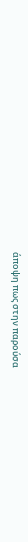άποψη πως στην παρούσα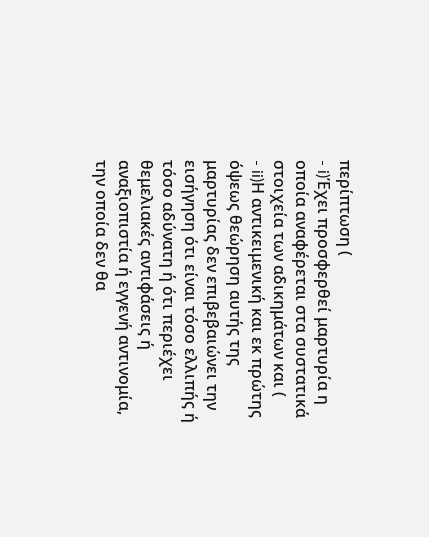περίπτωση (
- i)Έχει προσφερθεί μαρτυρία η οποία αναφέρεται στα συστατικά στοιχεία των αδικημάτων και (
- ii)Η αντικειμενική και εκ πρώτης όψεως θεώρηση αυτής της μαρτυρίας δεν επιβεβαιώνει την εισήγηση ότι είναι τόσο ελλιπής ή τόσο αδύνατη ή ότι περιέχει θεμελιακές αντιφάσεις ή αναξιοπιστία ή εγγενή αντινομία, την οποία δεν θα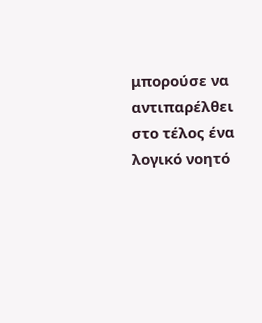μπορούσε να αντιπαρέλθει στο τέλος ένα λογικό νοητό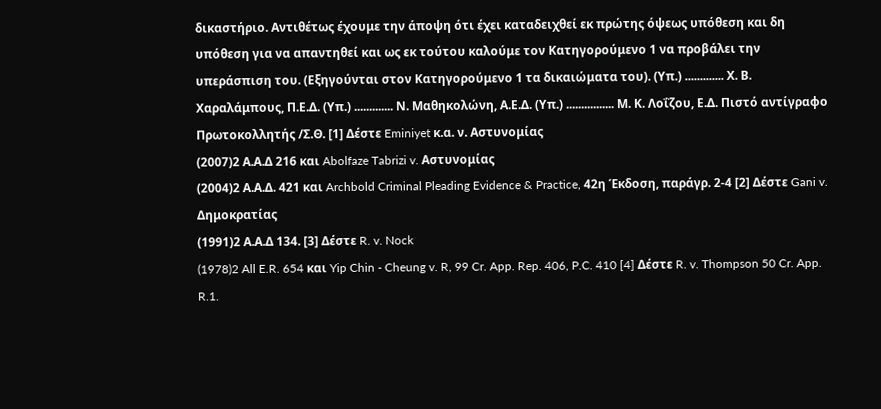δικαστήριο. Αντιθέτως έχουμε την άποψη ότι έχει καταδειχθεί εκ πρώτης όψεως υπόθεση και δη υπόθεση για να απαντηθεί και ως εκ τούτου καλούμε τον Κατηγορούμενο 1 να προβάλει την υπεράσπιση του. (Εξηγούνται στον Κατηγορούμενο 1 τα δικαιώματα του). (Υπ.) ............. Χ. Β. Χαραλάμπους, Π.Ε.Δ. (Υπ.) ............. Ν. Μαθηκολώνη, Α.Ε.Δ. (Υπ.) ................ Μ. Κ. Λοΐζου, Ε.Δ. Πιστό αντίγραφο Πρωτοκολλητής /Σ.Θ. [1] Δέστε Eminiyet κ.α. ν. Αστυνομίας
(2007)2 Α.Α.Δ 216 και Abolfaze Tabrizi v. Αστυνομίας
(2004)2 Α.Α.Δ. 421 και Archbold Criminal Pleading Evidence & Practice, 42η Έκδοση, παράγρ. 2-4 [2] Δέστε Gani v. Δημοκρατίας
(1991)2 Α.Α.Δ 134. [3] Δέστε R. v. Nock
(1978)2 All E.R. 654 και Yip Chin - Cheung v. R, 99 Cr. App. Rep. 406, P.C. 410 [4] Δέστε R. v. Thompson 50 Cr. App. R.1.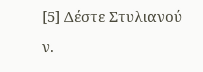[5] Δέστε Στυλιανού ν.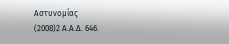Αστυνομίας
(2008)2 Α.Α.Δ. 646.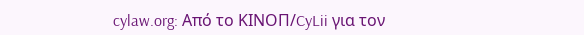cylaw.org: Από το ΚΙΝOΠ/CyLii για τον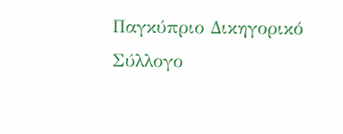Παγκύπριο Δικηγορικό Σύλλογο